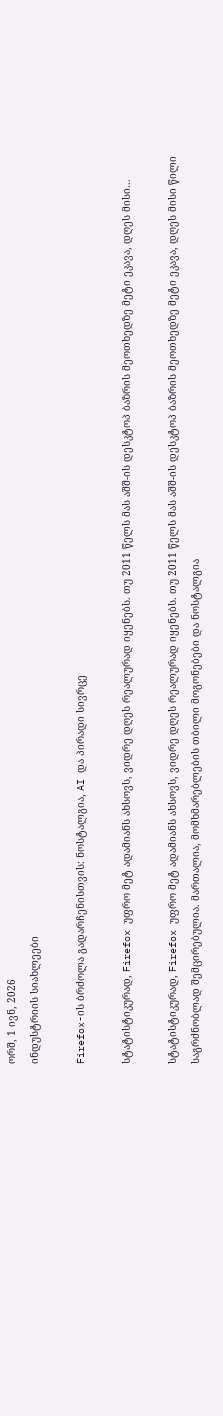ორშ, 1 ივნ, 2026
ინდუსტრიის სიახლეები

Firefox-ის ბრძოლა გადარჩენისთვის: ნოსტალგია, AI და პირადი სივრცე

სტატისტიკურად, Firefox უფრო მეტ ადამიანს ახსოვს, ვიდრე დღეს რეალურად იყენებს. თუ 2011 წელს მას აშშ-ის დესკტოპ ბაზრის მეოთხედზე მეტი ეკავა, დღეს მისი...

სტატისტიკურად, Firefox უფრო მეტ ადამიანს ახსოვს, ვიდრე დღეს რეალურად იყენებს. თუ 2011 წელს მას აშშ-ის დესკტოპ ბაზრის მეოთხედზე მეტი ეკავა, დღეს მისი წილი საგრძნობლად შემცირებულია. მართალია, მომხმარებლების თბილი მოგონებები და ნოსტალგია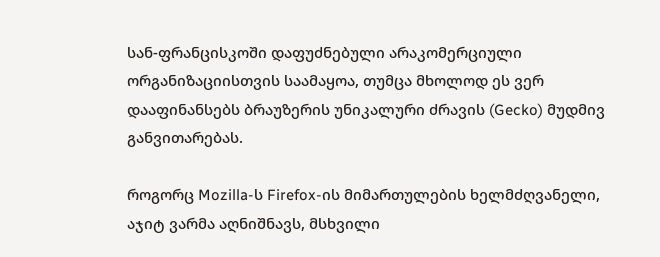სან-ფრანცისკოში დაფუძნებული არაკომერციული ორგანიზაციისთვის საამაყოა, თუმცა მხოლოდ ეს ვერ დააფინანსებს ბრაუზერის უნიკალური ძრავის (Gecko) მუდმივ განვითარებას.

როგორც Mozilla-ს Firefox-ის მიმართულების ხელმძღვანელი, აჯიტ ვარმა აღნიშნავს, მსხვილი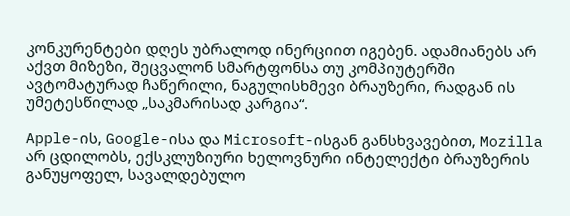კონკურენტები დღეს უბრალოდ ინერციით იგებენ. ადამიანებს არ აქვთ მიზეზი, შეცვალონ სმარტფონსა თუ კომპიუტერში ავტომატურად ჩაწერილი, ნაგულისხმევი ბრაუზერი, რადგან ის უმეტესწილად „საკმარისად კარგია“.

Apple-ის, Google-ისა და Microsoft-ისგან განსხვავებით, Mozilla არ ცდილობს, ექსკლუზიური ხელოვნური ინტელექტი ბრაუზერის განუყოფელ, სავალდებულო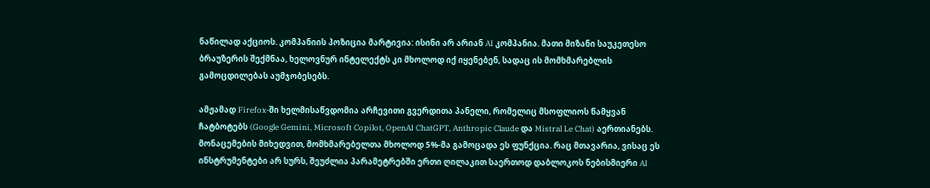ნაწილად აქციოს. კომპანიის პოზიცია მარტივია: ისინი არ არიან AI კომპანია. მათი მიზანი საუკეთესო ბრაუზერის შექმნაა, ხელოვნურ ინტელექტს კი მხოლოდ იქ იყენებენ, სადაც ის მომხმარებლის გამოცდილებას აუმჯობესებს.

ამჟამად Firefox-ში ხელმისაწვდომია არჩევითი გვერდითა პანელი, რომელიც მსოფლიოს წამყვან ჩატბოტებს (Google Gemini, Microsoft Copilot, OpenAI ChatGPT, Anthropic Claude და Mistral Le Chat) აერთიანებს. მონაცემების მიხედვით, მომხმარებელთა მხოლოდ 5%-მა გამოცადა ეს ფუნქცია. რაც მთავარია, ვისაც ეს ინსტრუმენტები არ სურს, შეუძლია პარამეტრებში ერთი ღილაკით საერთოდ დაბლოკოს ნებისმიერი AI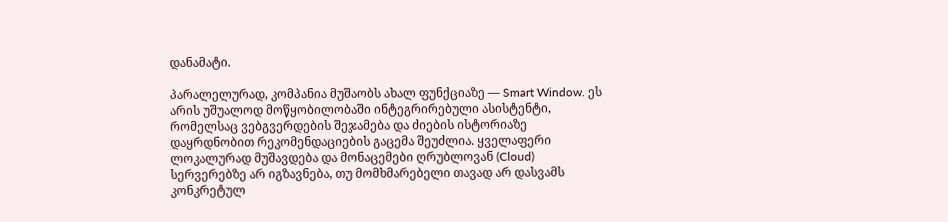დანამატი.

პარალელურად, კომპანია მუშაობს ახალ ფუნქციაზე — Smart Window. ეს არის უშუალოდ მოწყობილობაში ინტეგრირებული ასისტენტი, რომელსაც ვებგვერდების შეჯამება და ძიების ისტორიაზე დაყრდნობით რეკომენდაციების გაცემა შეუძლია. ყველაფერი ლოკალურად მუშავდება და მონაცემები ღრუბლოვან (Cloud) სერვერებზე არ იგზავნება, თუ მომხმარებელი თავად არ დასვამს კონკრეტულ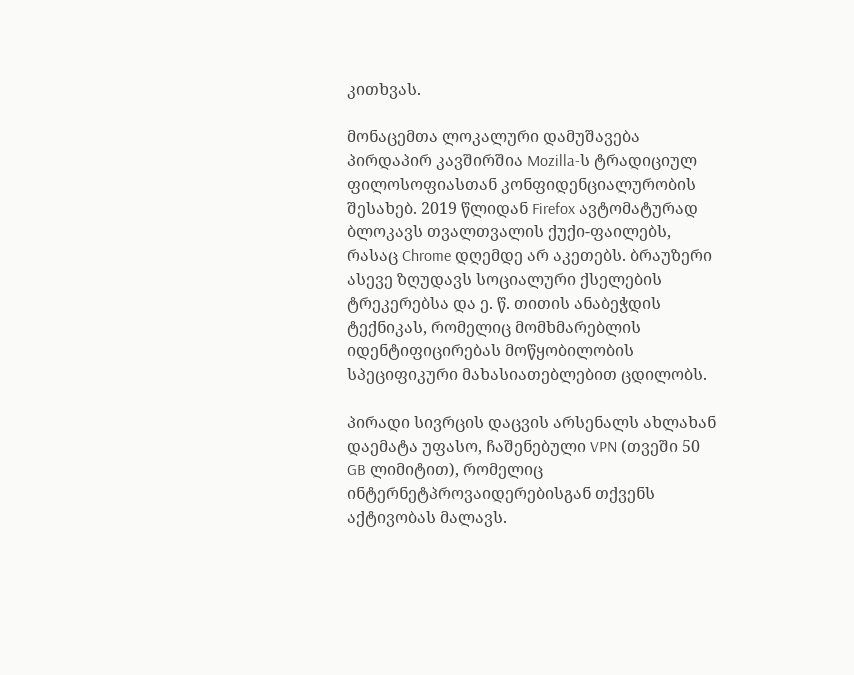კითხვას.

მონაცემთა ლოკალური დამუშავება პირდაპირ კავშირშია Mozilla-ს ტრადიციულ ფილოსოფიასთან კონფიდენციალურობის შესახებ. 2019 წლიდან Firefox ავტომატურად ბლოკავს თვალთვალის ქუქი-ფაილებს, რასაც Chrome დღემდე არ აკეთებს. ბრაუზერი ასევე ზღუდავს სოციალური ქსელების ტრეკერებსა და ე. წ. თითის ანაბეჭდის ტექნიკას, რომელიც მომხმარებლის იდენტიფიცირებას მოწყობილობის სპეციფიკური მახასიათებლებით ცდილობს.

პირადი სივრცის დაცვის არსენალს ახლახან დაემატა უფასო, ჩაშენებული VPN (თვეში 50 GB ლიმიტით), რომელიც ინტერნეტპროვაიდერებისგან თქვენს აქტივობას მალავს.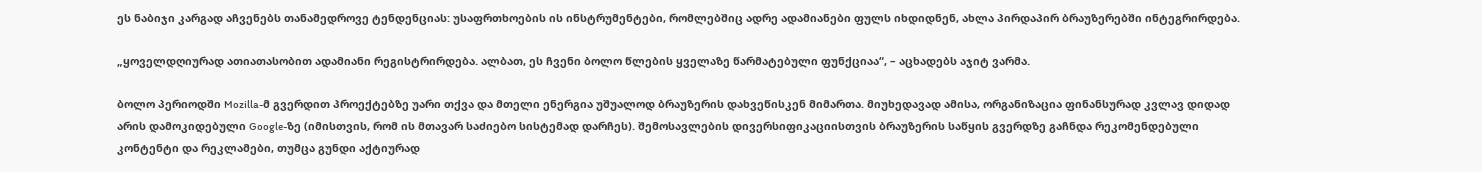ეს ნაბიჯი კარგად აჩვენებს თანამედროვე ტენდენციას: უსაფრთხოების ის ინსტრუმენტები, რომლებშიც ადრე ადამიანები ფულს იხდიდნენ, ახლა პირდაპირ ბრაუზერებში ინტეგრირდება.

„ყოველდღიურად ათიათასობით ადამიანი რეგისტრირდება. ალბათ, ეს ჩვენი ბოლო წლების ყველაზე წარმატებული ფუნქციაა“, – აცხადებს აჯიტ ვარმა.

ბოლო პერიოდში Mozilla-მ გვერდით პროექტებზე უარი თქვა და მთელი ენერგია უშუალოდ ბრაუზერის დახვეწისკენ მიმართა. მიუხედავად ამისა, ორგანიზაცია ფინანსურად კვლავ დიდად არის დამოკიდებული Google-ზე (იმისთვის, რომ ის მთავარ საძიებო სისტემად დარჩეს). შემოსავლების დივერსიფიკაციისთვის ბრაუზერის საწყის გვერდზე გაჩნდა რეკომენდებული კონტენტი და რეკლამები, თუმცა გუნდი აქტიურად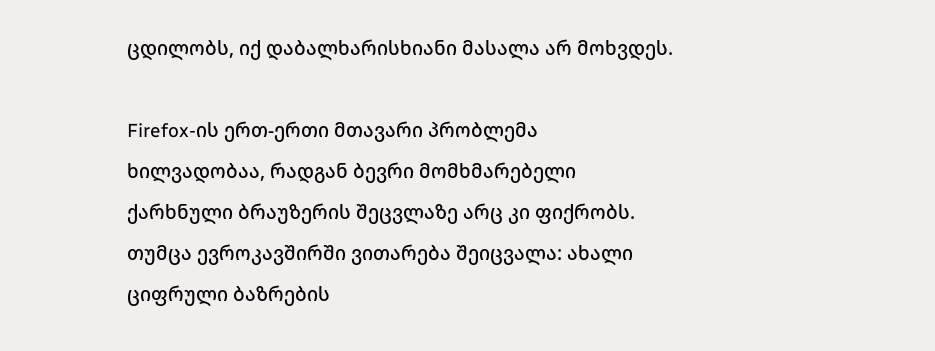ცდილობს, იქ დაბალხარისხიანი მასალა არ მოხვდეს.

Firefox-ის ერთ-ერთი მთავარი პრობლემა ხილვადობაა, რადგან ბევრი მომხმარებელი ქარხნული ბრაუზერის შეცვლაზე არც კი ფიქრობს. თუმცა ევროკავშირში ვითარება შეიცვალა: ახალი ციფრული ბაზრების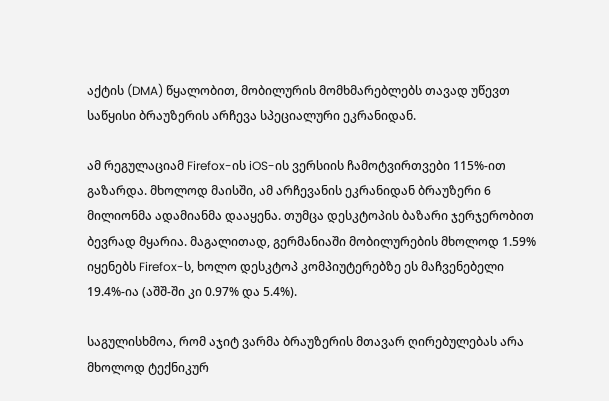აქტის (DMA) წყალობით, მობილურის მომხმარებლებს თავად უწევთ საწყისი ბრაუზერის არჩევა სპეციალური ეკრანიდან.

ამ რეგულაციამ Firefox-ის iOS-ის ვერსიის ჩამოტვირთვები 115%-ით გაზარდა. მხოლოდ მაისში, ამ არჩევანის ეკრანიდან ბრაუზერი 6 მილიონმა ადამიანმა დააყენა. თუმცა დესკტოპის ბაზარი ჯერჯერობით ბევრად მყარია. მაგალითად, გერმანიაში მობილურების მხოლოდ 1.59% იყენებს Firefox-ს, ხოლო დესკტოპ კომპიუტერებზე ეს მაჩვენებელი 19.4%-ია (აშშ-ში კი 0.97% და 5.4%).

საგულისხმოა, რომ აჯიტ ვარმა ბრაუზერის მთავარ ღირებულებას არა მხოლოდ ტექნიკურ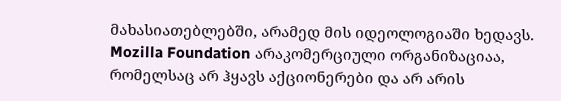მახასიათებლებში, არამედ მის იდეოლოგიაში ხედავს. Mozilla Foundation არაკომერციული ორგანიზაციაა, რომელსაც არ ჰყავს აქციონერები და არ არის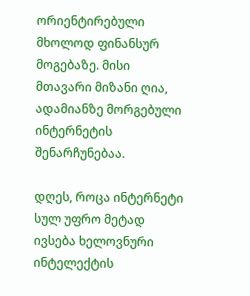ორიენტირებული მხოლოდ ფინანსურ მოგებაზე. მისი მთავარი მიზანი ღია, ადამიანზე მორგებული ინტერნეტის შენარჩუნებაა.

დღეს, როცა ინტერნეტი სულ უფრო მეტად ივსება ხელოვნური ინტელექტის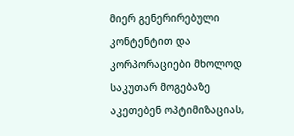მიერ გენერირებული კონტენტით და კორპორაციები მხოლოდ საკუთარ მოგებაზე აკეთებენ ოპტიმიზაციას,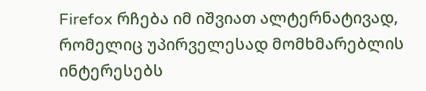Firefox რჩება იმ იშვიათ ალტერნატივად, რომელიც უპირველესად მომხმარებლის ინტერესებს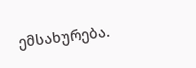ემსახურება.